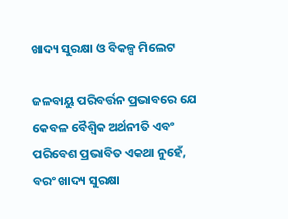ଖାଦ୍ୟ ସୁରକ୍ଷା ଓ ବିକଳ୍ପ ମିଲେଟ

ଜଳବାୟୁ ପରିବର୍ତ୍ତନ ପ୍ରଭାବରେ ଯେ କେବଳ ବୈଶ୍ୱିକ ଅର୍ଥନୀତି ଏବଂ ପରିବେଶ ପ୍ରଭାବିତ ଏକଥା ନୁହେଁ, ବରଂ ଖାଦ୍ୟ ସୁରକ୍ଷା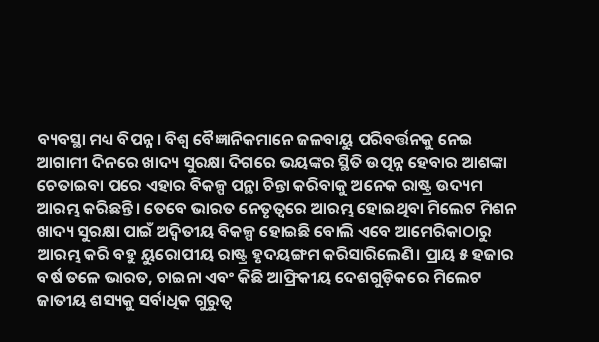ବ୍ୟବସ୍ଥା ମଧ୍ୟ ବିପନ୍ନ। ବିଶ୍ୱ ବୈଜ୍ଞାନିକମାନେ ଜଳବାୟୁ ପରିବର୍ତ୍ତନକୁ ନେଇ ଆଗାମୀ ଦିନରେ ଖାଦ୍ୟ ସୁରକ୍ଷା ଦିଗରେ ଭୟଙ୍କର ସ୍ଥିତି ଉତ୍ପନ୍ନ ହେବାର ଆଶଙ୍କା ଚେତାଇବା ପରେ ଏହାର ବିକଳ୍ପ ପନ୍ଥା ଚିନ୍ତା କରିବାକୁ ଅନେକ ରାଷ୍ଟ୍ର ଉଦ୍ୟମ ଆରମ୍ଭ କରିଛନ୍ତି। ତେବେ ଭାରତ ନେତୃତ୍ୱରେ ଆରମ୍ଭ ହୋଇଥିବା ମିଲେଟ ମିଶନ ଖାଦ୍ୟ ସୁରକ୍ଷା ପାଇଁ ଅଦ୍ୱିତୀୟ ବିକଳ୍ପ ହୋଇଛି ବୋଲି ଏବେ ଆମେରିକାଠାରୁ ଆରମ୍ଭ କରି ବହୁ ୟୁରୋପୀୟ ରାଷ୍ଟ୍ର ହୃଦୟଙ୍ଗମ କରିସାରିଲେଣି। ପ୍ରାୟ ୫ ହଜାର ବର୍ଷ ତଳେ ଭାରତ, ଚାଇନା ଏବଂ କିଛି ଆଫ୍ରିକୀୟ ଦେଶଗୁଡ଼ିକରେ ମିଲେଟ ଜାତୀୟ ଶସ୍ୟକୁ ସର୍ବାଧିକ ଗୁରୁତ୍ୱ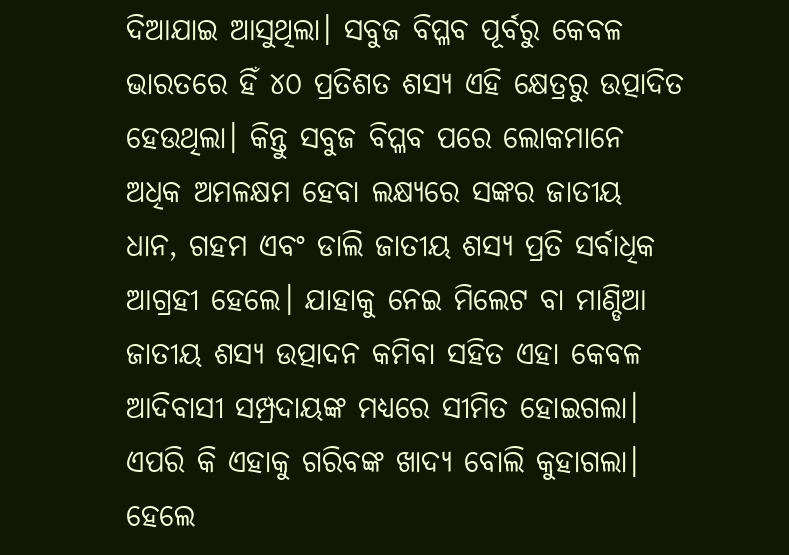ଦିଆଯାଇ ଆସୁଥିଲା। ସବୁଜ ବିପ୍ଳବ ପୂର୍ବରୁ କେବଳ ଭାରତରେ ହିଁ ୪୦ ପ୍ରତିଶତ ଶସ୍ୟ ଏହି କ୍ଷେତ୍ରରୁ ଉତ୍ପାଦିତ ହେଉଥିଲା। କିନ୍ତୁ ସବୁଜ ବିପ୍ଳବ ପରେ ଲୋକମାନେ ଅଧିକ ଅମଳକ୍ଷମ ହେବା ଲକ୍ଷ୍ୟରେ ସଙ୍କର ଜାତୀୟ ଧାନ, ଗହମ ଏବଂ ଡାଲି ଜାତୀୟ ଶସ୍ୟ ପ୍ରତି ସର୍ବାଧିକ ଆଗ୍ରହୀ ହେଲେ। ଯାହାକୁ ନେଇ ମିଲେଟ ବା ମାଣ୍ଡିଆ ଜାତୀୟ ଶସ୍ୟ ଉତ୍ପାଦନ କମିବା ସହିତ ଏହା କେବଳ ଆଦିବାସୀ ସମ୍ପ୍ରଦାୟଙ୍କ ମଧ୍ୟରେ ସୀମିତ ହୋଇଗଲା। ଏପରି କି ଏହାକୁ ଗରିବଙ୍କ ଖାଦ୍ୟ ବୋଲି କୁହାଗଲା। ହେଲେ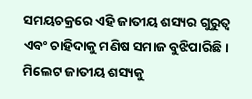ସମୟଚକ୍ରରେ ଏହି ଜାତୀୟ ଶସ୍ୟର ଗୁରୁତ୍ୱ ଏବଂ ଚାହିଦାକୁ ମଣିଷ ସମାଜ ବୁଝିପାରିଛି। ମିଲେଟ ଜାତୀୟ ଶସ୍ୟକୁ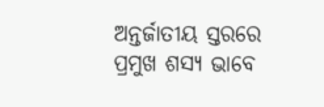ଅନ୍ତର୍ଜାତୀୟ ସ୍ତରରେ ପ୍ରମୁଖ ଶସ୍ୟ ଭାବେ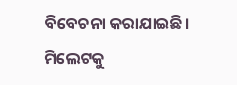ବିବେଚନା କରାଯାଇଛି। ମିଲେଟକୁ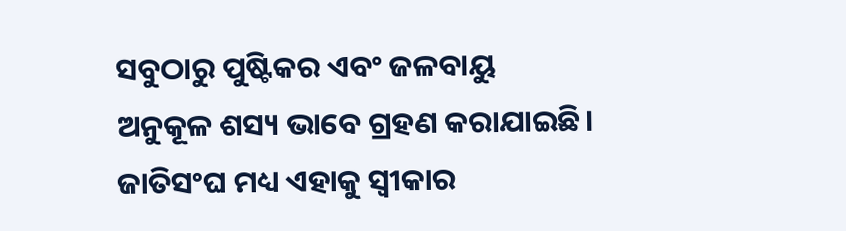ସବୁଠାରୁ ପୁଷ୍ଟିକର ଏବଂ ଜଳବାୟୁ ଅନୁକୂଳ ଶସ୍ୟ ଭାବେ ଗ୍ରହଣ କରାଯାଇଛି। ଜାତିସଂଘ ମଧ୍ୟ ଏହାକୁ ସ୍ବୀକାର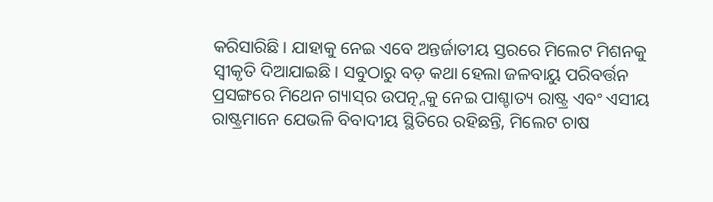କରିସାରିଛି। ଯାହାକୁ ନେଇ ଏବେ ଅନ୍ତର୍ଜାତୀୟ ସ୍ତରରେ ମିଲେଟ ମିଶନକୁ ସ୍ବୀକୃତି ଦିଆଯାଇଛି। ସବୁଠାରୁ ବଡ଼ କଥା ହେଲା ଜଳବାୟୁ ପରିବର୍ତ୍ତନ ପ୍ରସଙ୍ଗରେ ମିଥେନ ଗ୍ୟାସ୍‌ର ଉପତ୍ନ୍ନକୁ ନେଇ ପାଶ୍ଚାତ୍ୟ ରାଷ୍ଟ୍ର ଏବଂ ଏସୀୟ ରାଷ୍ଟ୍ରମାନେ ଯେଭଳି ବିବାଦୀୟ ସ୍ଥିତିରେ ରହିଛନ୍ତି, ମିଲେଟ ଚାଷ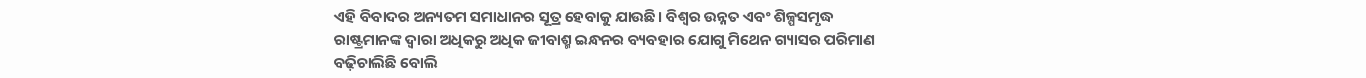ଏହି ବିବାଦର ଅନ୍ୟତମ ସମାଧାନର ସୂତ୍ର ହେବାକୁ ଯାଉଛି। ବିଶ୍ୱର ଉନ୍ନତ ଏବଂ ଶିଳ୍ପସମୃଦ୍ଧ ରାଷ୍ଟ୍ରମାନଙ୍କ ଦ୍ୱାରା ଅଧିକରୁ ଅଧିକ ଜୀବାଶ୍ମ ଇନ୍ଧନର ବ୍ୟବହାର ଯୋଗୁ ମିଥେନ ଗ୍ୟାସର ପରିମାଣ ବଢ଼ିଚାଲିଛି ବୋଲି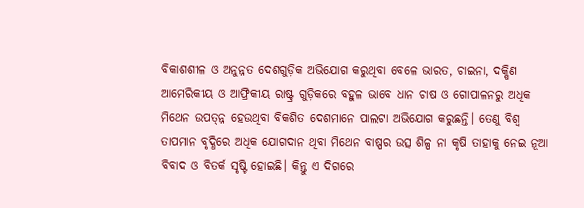ବିକାଶଶୀଳ ଓ ଅନୁନ୍ନତ ଦେଶଗୁଡ଼ିକ ଅଭିଯୋଗ କରୁଥିବା ବେଳେ ଭାରତ, ଚାଇନା, ଦକ୍ଷିଣ ଆମେରିକୀୟ ଓ ଆଫ୍ରିକୀୟ ରାଷ୍ଟ୍ର ଗୁଡ଼ିକରେ ବହୁଳ ଭାବେ ଧାନ ଚାଷ ଓ ଗୋପାଳନରୁ ଅଧିକ ମିଥେନ ଉପତ୍ନ୍ନ ହେଉଥିବା ବିକଶିତ ଦେଶମାନେ ପାଲଟା ଅଭିଯୋଗ କରୁଛନ୍ତି। ତେଣୁ ବିଶ୍ୱ ତାପମାନ ବୃଦ୍ଧିରେ ଅଧିକ ଯୋଗଦାନ ଥିବା ମିଥେନ ବାଷ୍ପର ଉତ୍ସ ଶିଳ୍ପ ନା କୃଷି ତାହାକୁ ନେଇ ନୂଆ ବିବାଦ ଓ ବିତର୍କ ସୃଷ୍ଟି ହୋଇଛି। କିନ୍ତୁ ଏ ଦିଗରେ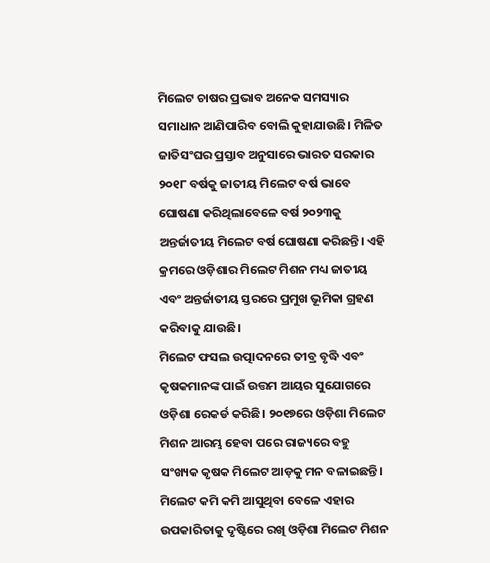ମିଲେଟ ଚାଷର ପ୍ରଭାବ ଅନେକ ସମସ୍ୟାର ସମାଧାନ ଆଣିପାରିବ ବୋଲି କୁହାଯାଉଛି। ମିଳିତ ଜାତିସଂଘର ପ୍ରସ୍ତାବ ଅନୁସାରେ ଭାରତ ସରକାର ୨୦୧୮ ବର୍ଷକୁ ଜାତୀୟ ମିଲେଟ ବର୍ଷ ଭାବେ ଘୋଷଣା କରିଥିଲାବେଳେ ବର୍ଷ ୨୦୨୩କୁ ଅନ୍ତର୍ଜାତୀୟ ମିଲେଟ ବର୍ଷ ଘୋଷଣା କରିଛନ୍ତି। ଏହି କ୍ରମରେ ଓଡ଼ିଶାର ମିଲେଟ ମିଶନ ମଧ୍ୟ ଜାତୀୟ ଏବଂ ଅନ୍ତର୍ଜାତୀୟ ସ୍ତରରେ ପ୍ରମୁଖ ଭୂମିକା ଗ୍ରହଣ କରିବାକୁ ଯାଉଛି।
ମିଲେଟ ଫସଲ ଉତ୍ପାଦନରେ ତୀବ୍ର ବୃଦ୍ଧି ଏବଂ କୃଷକମାନଙ୍କ ପାଇଁ ଉତ୍ତମ ଆୟର ସୁଯୋଗରେ ଓଡ଼ିଶା ରେକର୍ଡ କରିଛି। ୨୦୧୭ରେ ଓଡ଼ିଶା ମିଲେଟ ମିଶନ ଆରମ୍ଭ ହେବା ପରେ ରାଜ୍ୟରେ ବହୁ ସଂଖ୍ୟକ କୃଷକ ମିଲେଟ ଆଡ଼କୁ ମନ ବଳାଇଛନ୍ତି। ମିଲେଟ କମି କମି ଆସୁଥିବା ବେଳେ ଏହାର ଉପକାରିତାକୁ ଦୃଷ୍ଟିରେ ରଖି ଓଡ଼ିଶା ମିଲେଟ ମିଶନ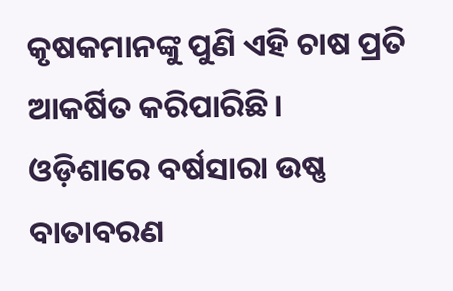କୃଷକମାନଙ୍କୁ ପୁଣି ଏହି ଚାଷ ପ୍ରତି ଆକର୍ଷିତ କରିପାରିଛି। ଓଡ଼ିଶାରେ ବର୍ଷସାରା ଉଷ୍ଣ ବାତାବରଣ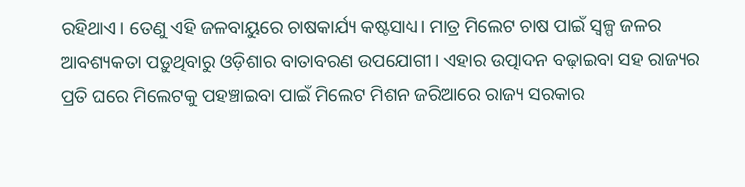ରହିଥାଏ। ତେଣୁ ଏହି ଜଳବାୟୁରେ ଚାଷକାର୍ଯ୍ୟ କଷ୍ଟସାଧ୍ୟ। ମାତ୍ର ମିଲେଟ ଚାଷ ପାଇଁ ସ୍ବଳ୍ପ ଜଳର ଆବଶ୍ୟକତା ପଡ଼ୁଥିବାରୁ ଓଡ଼ିଶାର ବାତାବରଣ ଉପଯୋଗୀ। ଏହାର ଉତ୍ପାଦନ ବଢ଼ାଇବା ସହ ରାଜ୍ୟର ପ୍ରତି ଘରେ ମିଲେଟକୁ ପହଞ୍ଚାଇବା ପାଇଁ ମିଲେଟ ମିଶନ ଜରିଆରେ ରାଜ୍ୟ ସରକାର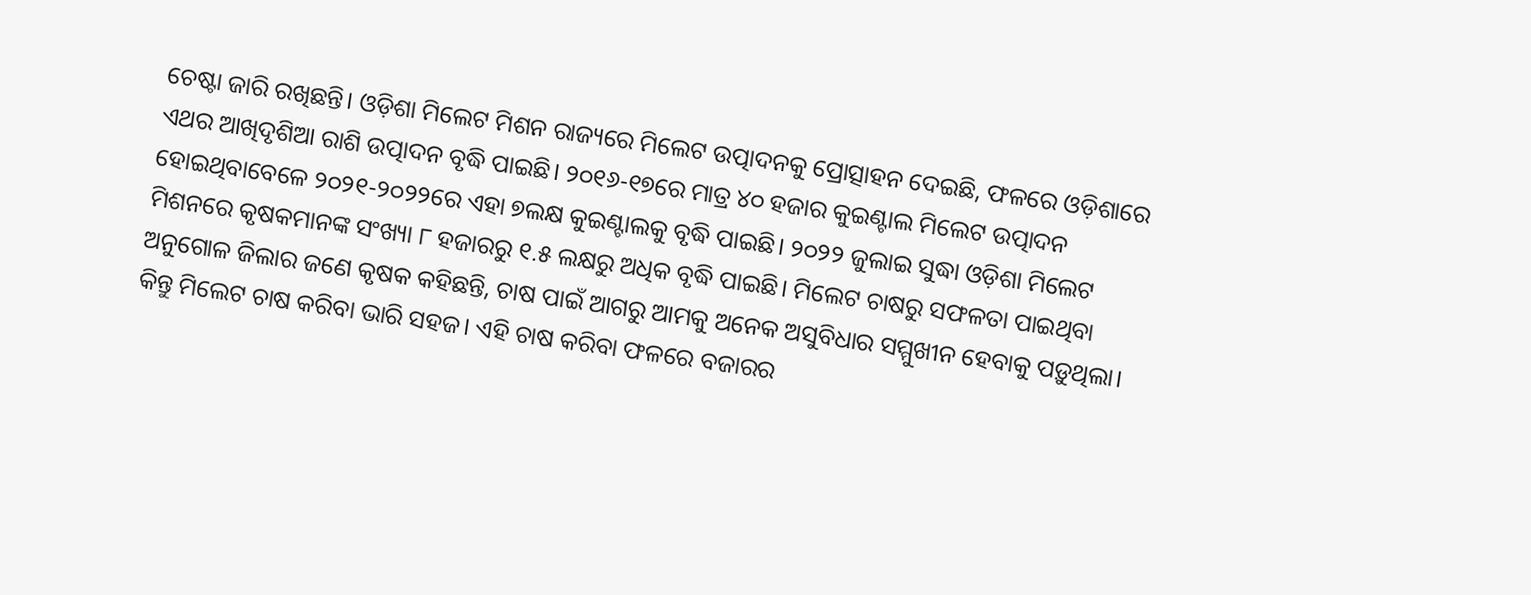ଚେଷ୍ଟା ଜାରି ରଖିଛନ୍ତି। ଓଡ଼ିଶା ମିଲେଟ ମିଶନ ରାଜ୍ୟରେ ମିଲେଟ ଉତ୍ପାଦନକୁ ପ୍ରୋତ୍ସାହନ ଦେଇଛି, ଫଳରେ ଓଡ଼ିଶାରେ ଏଥର ଆଖିଦୃଶିଆ ରାଶି ଉତ୍ପାଦନ ବୃଦ୍ଧି ପାଇଛି। ୨୦୧୬-୧୭ରେ ମାତ୍ର ୪୦ ହଜାର କୁଇଣ୍ଟାଲ ମିଲେଟ ଉତ୍ପାଦନ ହୋଇଥିବାବେଳେ ୨୦୨୧-୨୦୨୨ରେ ଏହା ୭ଲକ୍ଷ କୁଇଣ୍ଟାଲକୁ ବୃଦ୍ଧି ପାଇଛି। ୨୦୨୨ ଜୁଲାଇ ସୁଦ୍ଧା ଓଡ଼ିଶା ମିଲେଟ ମିଶନରେ କୃଷକମାନଙ୍କ ସଂଖ୍ୟା ୮ ହଜାରରୁ ୧.୫ ଲକ୍ଷରୁ ଅଧିକ ବୃଦ୍ଧି ପାଇଛି। ମିଲେଟ ଚାଷରୁ ସଫଳତା ପାଇଥିବା ଅନୁଗୋଳ ଜିଲାର ଜଣେ କୃଷକ କହିଛନ୍ତି, ଚାଷ ପାଇଁ ଆଗରୁ ଆମକୁ ଅନେକ ଅସୁବିଧାର ସମ୍ମୁଖୀନ ହେବାକୁ ପଡ଼ୁଥିଲା। କିନ୍ତୁ ମିଲେଟ ଚାଷ କରିବା ଭାରି ସହଜ। ଏହି ଚାଷ କରିବା ଫଳରେ ବଜାରର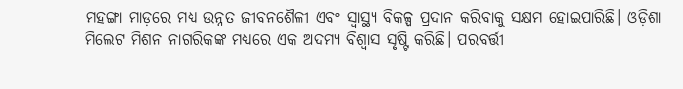ମହଙ୍ଗା ମାଡ଼ରେ ମଧ୍ୟ ଉନ୍ନତ ଜୀବନଶୈଳୀ ଏବଂ ସ୍ବାସ୍ଥ୍ୟ ବିକଳ୍ପ ପ୍ରଦାନ କରିବାକୁ ସକ୍ଷମ ହୋଇପାରିଛି। ଓଡ଼ିଶା ମିଲେଟ ମିଶନ ନାଗରିକଙ୍କ ମଧ୍ୟରେ ଏକ ଅଦମ୍ୟ ବିଶ୍ୱାସ ସୃଷ୍ଟି କରିଛି। ପରବର୍ତ୍ତୀ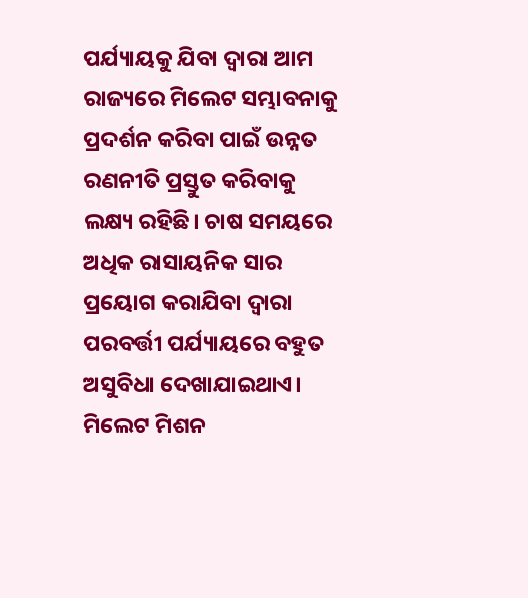ପର୍ଯ୍ୟାୟକୁ ଯିବା ଦ୍ୱାରା ଆମ ରାଜ୍ୟରେ ମିଲେଟ ସମ୍ଭାବନାକୁ ପ୍ରଦର୍ଶନ କରିବା ପାଇଁ ଉନ୍ନତ ରଣନୀତି ପ୍ରସ୍ତୁତ କରିବାକୁ ଲକ୍ଷ୍ୟ ରହିଛି। ଚାଷ ସମୟରେ ଅଧିକ ରାସାୟନିକ ସାର ପ୍ରୟୋଗ କରାଯିବା ଦ୍ୱାରା ପରବର୍ତ୍ତୀ ପର୍ଯ୍ୟାୟରେ ବହୁତ ଅସୁବିଧା ଦେଖାଯାଇଥାଏ। ମିଲେଟ ମିଶନ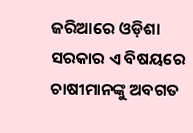ଜରିଆରେ ଓଡ଼ିଶା ସରକାର ଏ ବିଷୟରେ ଚାଷୀମାନଙ୍କୁ ଅବଗତ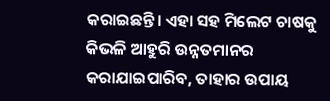କରାଇଛନ୍ତି। ଏହା ସହ ମିଲେଟ ଚାଷକୁ କିଭଳି ଆହୁରି ଉନ୍ନତମାନର କରାଯାଇପାରିବ, ତାହାର ଉପାୟ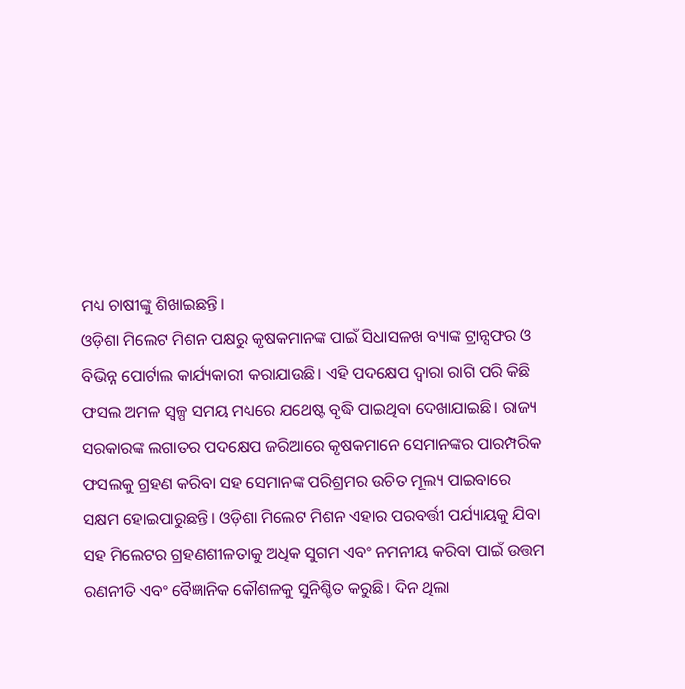ମଧ୍ୟ ଚାଷୀଙ୍କୁ ଶିଖାଇଛନ୍ତି।
ଓଡ଼ିଶା ମିଲେଟ ମିଶନ ପକ୍ଷରୁ କୃଷକମାନଙ୍କ ପାଇଁ ସିଧାସଳଖ ବ୍ୟାଙ୍କ ଟ୍ରାନ୍ସଫର ଓ ବିଭିନ୍ନ ପୋର୍ଟାଲ କାର୍ଯ୍ୟକାରୀ କରାଯାଉଛି। ଏହି ପଦକ୍ଷେପ ଦ୍ୱାରା ରାଗି ପରି କିଛି ଫସଲ ଅମଳ ସ୍ବଳ୍ପ ସମୟ ମଧ୍ୟରେ ଯଥେଷ୍ଟ ବୃଦ୍ଧି ପାଇଥିବା ଦେଖାଯାଇଛି। ରାଜ୍ୟ ସରକାରଙ୍କ ଲଗାତର ପଦକ୍ଷେପ ଜରିଆରେ କୃଷକମାନେ ସେମାନଙ୍କର ପାରମ୍ପରିକ ଫସଲକୁ ଗ୍ରହଣ କରିବା ସହ ସେମାନଙ୍କ ପରିଶ୍ରମର ଉଚିତ ମୂଲ୍ୟ ପାଇବାରେ ସକ୍ଷମ ହୋଇପାରୁଛନ୍ତି। ଓଡ଼ିଶା ମିଲେଟ ମିଶନ ଏହାର ପରବର୍ତ୍ତୀ ପର୍ଯ୍ୟାୟକୁ ଯିବା ସହ ମିଲେଟର ଗ୍ରହଣଶୀଳତାକୁ ଅଧିକ ସୁଗମ ଏବଂ ନମନୀୟ କରିବା ପାଇଁ ଉତ୍ତମ ରଣନୀତି ଏବଂ ବୈଜ୍ଞାନିକ କୌଶଳକୁ ସୁନିଶ୍ଚିତ କରୁଛି। ଦିନ ଥିଲା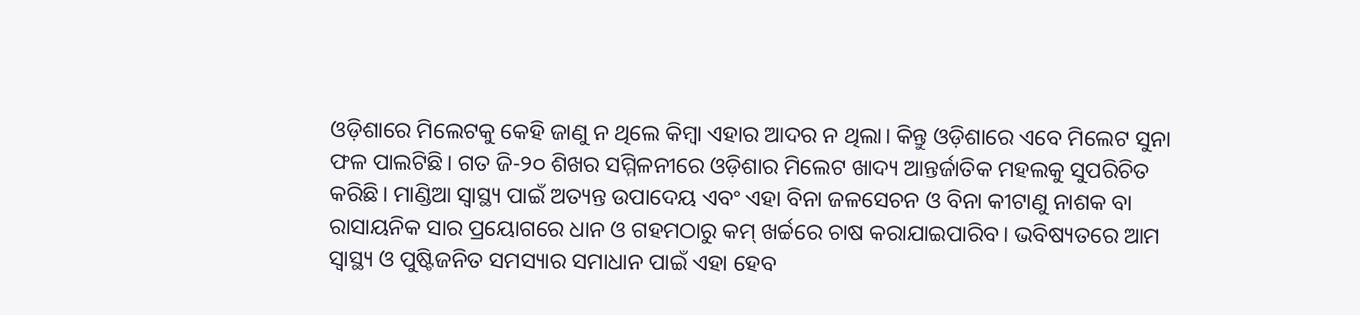ଓଡ଼ିଶାରେ ମିଲେଟକୁ କେହି ଜାଣୁ ନ ଥିଲେ କିମ୍ବା ଏହାର ଆଦର ନ ଥିଲା। କିନ୍ତୁ ଓଡ଼ିଶାରେ ଏବେ ମିଲେଟ ସୁନା ଫଳ ପାଲଟିଛି। ଗତ ଜି-୨୦ ଶିଖର ସମ୍ମିଳନୀରେ ଓଡ଼ିଶାର ମିଲେଟ ଖାଦ୍ୟ ଆନ୍ତର୍ଜାତିକ ମହଲକୁ ସୁପରିଚିତ କରିଛି। ମାଣ୍ଡିଆ ସ୍ବାସ୍ଥ୍ୟ ପାଇଁ ଅତ୍ୟନ୍ତ ଉପାଦେୟ ଏବଂ ଏହା ବିନା ଜଳସେଚନ ଓ ବିନା କୀଟାଣୁ ନାଶକ ବା ରାସାୟନିକ ସାର ପ୍ରୟୋଗରେ ଧାନ ଓ ଗହମଠାରୁ କମ୍‌ ଖର୍ଚ୍ଚରେ ଚାଷ କରାଯାଇପାରିବ। ଭବିଷ୍ୟତରେ ଆମ ସ୍ବାସ୍ଥ୍ୟ ଓ ପୁଷ୍ଟିଜନିତ ସମସ୍ୟାର ସମାଧାନ ପାଇଁ ଏହା ହେବ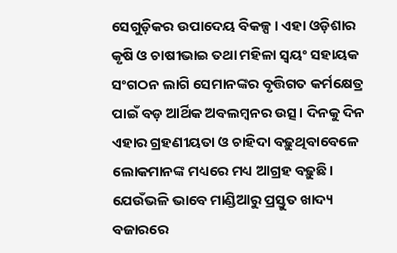ସେଗୁଡ଼ିକର ଉପାଦେୟ ବିକଳ୍ପ। ଏହା ଓଡ଼ିଶାର କୃଷି ଓ ଚାଷୀଭାଇ ତଥା ମହିଳା ସ୍ବୟଂ ସହାୟକ ସଂଗଠନ ଲାଗି ସେମାନଙ୍କର ବୃତ୍ତିଗତ କର୍ମକ୍ଷେତ୍ର ପାଇଁ ବଡ଼ ଆର୍ଥିକ ଅବଲମ୍ବନର ଉତ୍ସ। ଦିନକୁ ଦିନ ଏହାର ଗ୍ରହଣୀୟତା ଓ ଚାହିଦା ବଢ଼ୁଥିବାବେଳେ ଲୋକମାନଙ୍କ ମଧ୍ୟରେ ମଧ୍ୟ ଆଗ୍ରହ ବଢ଼ୁଛି। ଯେଉଁଭଳି ଭାବେ ମାଣ୍ଡିଆରୁ ପ୍ରସ୍ତୁତ ଖାଦ୍ୟ ବଜାରରେ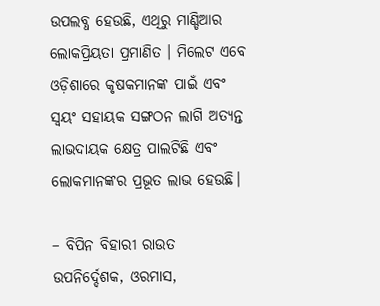ଉପଲବ୍ଧ ହେଉଛି, ଏଥିରୁ ମାଣ୍ଡିଆର ଲୋକପ୍ରିୟତା ପ୍ରମାଣିତ । ମିଲେଟ ଏବେ ଓଡ଼ିଶାରେ କୃଷକମାନଙ୍କ ପାଇଁ ଏବଂ ସ୍ବୟଂ ସହାୟକ ସଙ୍ଗଠନ ଲାଗି ଅତ୍ୟନ୍ତ ଲାଭଦାୟକ କ୍ଷେତ୍ର ପାଲଟିଛି ଏବଂ ଲୋକମାନଙ୍କର ପ୍ରଭୂତ ଲାଭ ହେଉଛି।

– ବିପିନ ବିହାରୀ ରାଉତ
ଉପନିର୍ଦ୍ଦେଶକ, ଓରମାସ,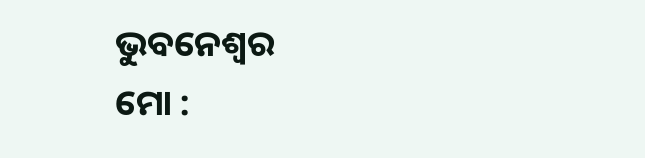ଭୁବନେଶ୍ୱର
ମୋ :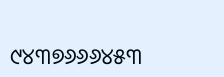୯୪୩୭୬୬୬୪୫୩